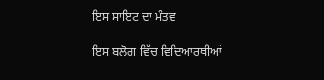ਇਸ ਸਾਇਟ ਦਾ ਮੰਤਵ

ਇਸ ਬਲੋਗ ਵਿੱਚ ਵਿਦਿਆਰਥੀਆਂ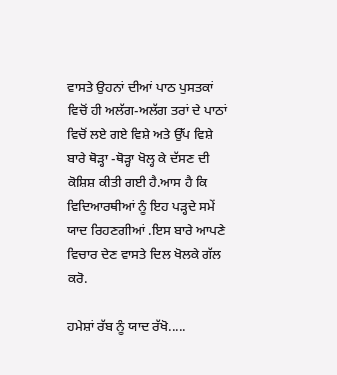ਵਾਸਤੇ ਉਹਨਾਂ ਦੀਆਂ ਪਾਠ ਪੁਸਤਕਾਂ ਵਿਚੋਂ ਹੀ ਅਲੱਗ-ਅਲੱਗ ਤਰਾਂ ਦੇ ਪਾਠਾਂ ਵਿਚੋਂ ਲਏ ਗਏ ਵਿਸ਼ੇ ਅਤੇ ਉੱਪ ਵਿਸ਼ੇ ਬਾਰੇ ਥੋੜ੍ਹਾ -ਥੋੜ੍ਹਾ ਖੋਲ੍ਹ ਕੇ ਦੱਸਣ ਦੀ ਕੋਸ਼ਿਸ਼ ਕੀਤੀ ਗਈ ਹੈ.ਆਸ ਹੈ ਕਿ ਵਿਦਿਆਰਥੀਆਂ ਨੂੰ ਇਹ ਪੜ੍ਹਦੇ ਸਮੇਂ ਯਾਦ ਰਿਹਣਗੀਆਂ .ਇਸ ਬਾਰੇ ਆਪਣੇ ਵਿਚਾਰ ਦੇਣ ਵਾਸਤੇ ਦਿਲ ਖੋਲਕੇ ਗੱਲ ਕਰੋ.

ਹਮੇਸ਼ਾਂ ਰੱਬ ਨੂੰ ਯਾਦ ਰੱਖੋ.....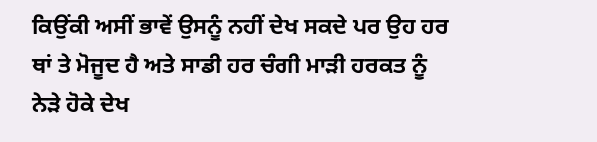ਕਿਉਂਕੀ ਅਸੀਂ ਭਾਵੇਂ ਉਸਨੂੰ ਨਹੀਂ ਦੇਖ ਸਕਦੇ ਪਰ ਉਹ ਹਰ ਥਾਂ ਤੇ ਮੋਜੂਦ ਹੈ ਅਤੇ ਸਾਡੀ ਹਰ ਚੰਗੀ ਮਾੜੀ ਹਰਕਤ ਨੂੰ ਨੇੜੇ ਹੋਕੇ ਦੇਖ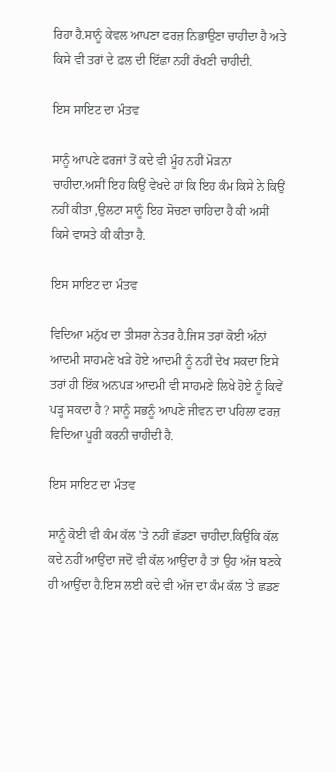ਰਿਹਾ ਹੈ.ਸਾਨੂੰ ਕੇਵਲ ਆਪਣਾ ਫਰਜ਼ ਨਿਭਾਉਣਾ ਚਾਹੀਦਾ ਹੈ ਅਤੇ ਕਿਸੇ ਵੀ ਤਰਾਂ ਦੇ ਫ਼ਲ ਦੀ ਇੱਛਾ ਨਹੀਂ ਰੱਖਣੀ ਚਾਹੀਦੀ.

ਇਸ ਸਾਇਟ ਦਾ ਮੰਤਵ

ਸਾਨੂੰ ਆਪਣੇ ਫਰਜਾਂ ਤੋਂ ਕਦੇ ਵੀ ਮੂੰਹ ਨਹੀਂ ਮੋੜਨਾ ਚਾਹੀਦਾ.ਅਸੀਂ ਇਹ ਕਿਉਂ ਵੇਖਦੇ ਹਾਂ ਕਿ ਇਹ ਕੰਮ ਕਿਸੇ ਨੇ ਕਿਉਂ ਨਹੀਂ ਕੀਤਾ ,ਉਲਟਾ ਸਾਨੂੰ ਇਹ ਸੋਚਣਾ ਚਾਹਿਦਾ ਹੈ ਕੀ ਅਸੀਂ ਕਿਸੇ ਵਾਸਤੇ ਕੀ ਕੀਤਾ ਹੈ.

ਇਸ ਸਾਇਟ ਦਾ ਮੰਤਵ

ਵਿਦਿਆ ਮਨੁੱਖ ਦਾ ਤੀਸਰਾ ਨੇਤਰ ਹੈ.ਜਿਸ ਤਰਾਂ ਕੋਈ ਅੰਨਾਂ ਆਦਮੀ ਸਾਹਮਣੇ ਖੜੇ ਹੋਏ ਆਦਮੀ ਨੂੰ ਨਹੀਂ ਦੇਖ ਸਕਦਾ ਇਸੇ ਤਰਾਂ ਹੀ ਇੱਕ ਅਨਪੜ ਆਦਮੀ ਵੀ ਸਾਹਮਣੇ ਲਿਖੇ ਹੋਏ ਨੂੰ ਕਿਵੇਂ ਪੜ੍ਹ ਸਕਦਾ ਹੈ ? ਸਾਨੂੰ ਸਭਨੂੰ ਆਪਣੇ ਜੀਵਨ ਦਾ ਪਹਿਲਾ ਫਰਜ਼ ਵਿਦਿਆ ਪੂਰੀ ਕਰਨੀ ਚਾਹੀਦੀ ਹੈ.

ਇਸ ਸਾਇਟ ਦਾ ਮੰਤਵ

ਸਾਨੂੰ ਕੋਈ ਵੀ ਕੰਮ ਕੱਲ 'ਤੇ ਨਹੀਂ ਛੱਡਣਾ ਚਾਹੀਦਾ.ਕਿਉਂਕਿ ਕੱਲ ਕਦੇ ਨਹੀਂ ਆਉਂਦਾ ਜਦੋਂ ਵੀ ਕੱਲ ਆਉਂਦਾ ਹੈ ਤਾਂ ਉਹ ਅੱਜ ਬਣਕੇ ਹੀ ਆਉਂਦਾ ਹੈ.ਇਸ ਲਈ ਕਦੇ ਵੀ ਅੱਜ ਦਾ ਕੰਮ ਕੱਲ 'ਤੇ ਛਡਣ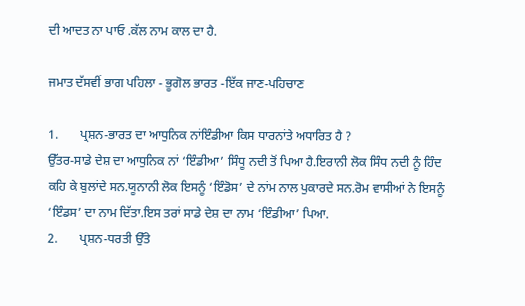ਦੀ ਆਦਤ ਨਾ ਪਾਓ .ਕੱਲ ਨਾਮ ਕਾਲ ਦਾ ਹੈ.

ਜਮਾਤ ਦੱਸਵੀਂ ਭਾਗ ਪਹਿਲਾ - ਭੂਗੋਲ ਭਾਰਤ -ਇੱਕ ਜਾਣ-ਪਹਿਚਾਣ

1.       ਪ੍ਰਸ਼ਨ-ਭਾਰਤ ਦਾ ਆਧੁਨਿਕ ਨਾਂਇੰਡੀਆ ਕਿਸ ਧਾਰਨਾਂਤੇ ਅਧਾਰਿਤ ਹੈ ?
ਉੱਤਰ-ਸਾਡੇ ਦੇਸ਼ ਦਾ ਆਧੁਨਿਕ ਨਾਂ ‘ਇੰਡੀਆ’ ਸਿੰਧੂ ਨਦੀ ਤੋਂ ਪਿਆ ਹੈ.ਇਰਾਨੀ ਲੋਕ ਸਿੰਧ ਨਦੀ ਨੂੰ ਹਿੰਦ ਕਹਿ ਕੇ ਬੁਲਾਂਦੇ ਸਨ.ਯੂਨਾਨੀ ਲੋਕ ਇਸਨੂੰ ‘ਇੰਡੋਸ’ ਦੇ ਨਾਂਮ ਨਾਲ ਪੁਕਾਰਦੇ ਸਨ.ਰੋਮ ਵਾਸੀਆਂ ਨੇ ਇਸਨੂੰ ‘ਇੰਡਸ’ ਦਾ ਨਾਮ ਦਿੱਤਾ.ਇਸ ਤਰਾਂ ਸਾਡੇ ਦੇਸ਼ ਦਾ ਨਾਮ ‘ਇੰਡੀਆ’ ਪਿਆ.
2.       ਪ੍ਰਸ਼ਨ-ਧਰਤੀ ਉੱਤੇ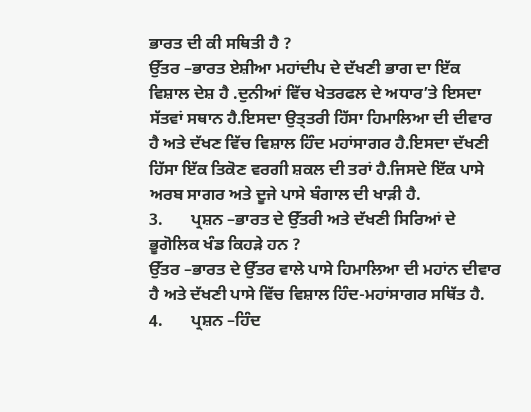ਭਾਰਤ ਦੀ ਕੀ ਸਥਿਤੀ ਹੈ ?
ਉੱਤਰ –ਭਾਰਤ ਏਸ਼ੀਆ ਮਹਾਂਦੀਪ ਦੇ ਦੱਖਣੀ ਭਾਗ ਦਾ ਇੱਕ ਵਿਸ਼ਾਲ ਦੇਸ਼ ਹੈ .ਦੁਨੀਆਂ ਵਿੱਚ ਖੇਤਰਫਲ ਦੇ ਅਧਾਰ’ਤੇ ਇਸਦਾ ਸੱਤਵਾਂ ਸਥਾਨ ਹੈ.ਇਸਦਾ ਉਤ੍ਤਰੀ ਹਿੱਸਾ ਹਿਮਾਲਿਆ ਦੀ ਦੀਵਾਰ ਹੈ ਅਤੇ ਦੱਖਣ ਵਿੱਚ ਵਿਸ਼ਾਲ ਹਿੰਦ ਮਹਾਂਸਾਗਰ ਹੈ.ਇਸਦਾ ਦੱਖਣੀ ਹਿੱਸਾ ਇੱਕ ਤਿਕੋਣ ਵਰਗੀ ਸ਼ਕਲ ਦੀ ਤਰਾਂ ਹੈ.ਜਿਸਦੇ ਇੱਕ ਪਾਸੇ ਅਰਬ ਸਾਗਰ ਅਤੇ ਦੂਜੇ ਪਾਸੇ ਬੰਗਾਲ ਦੀ ਖਾੜੀ ਹੈ.
3.       ਪ੍ਰਸ਼ਨ –ਭਾਰਤ ਦੇ ਉੱਤਰੀ ਅਤੇ ਦੱਖਣੀ ਸਿਰਿਆਂ ਦੇ ਭੂਗੋਲਿਕ ਖੰਡ ਕਿਹੜੇ ਹਨ ?
ਉੱਤਰ –ਭਾਰਤ ਦੇ ਉੱਤਰ ਵਾਲੇ ਪਾਸੇ ਹਿਮਾਲਿਆ ਦੀ ਮਹਾਂਨ ਦੀਵਾਰ ਹੈ ਅਤੇ ਦੱਖਣੀ ਪਾਸੇ ਵਿੱਚ ਵਿਸ਼ਾਲ ਹਿੰਦ-ਮਹਾਂਸਾਗਰ ਸਥਿੱਤ ਹੈ.
4.       ਪ੍ਰਸ਼ਨ –ਹਿੰਦ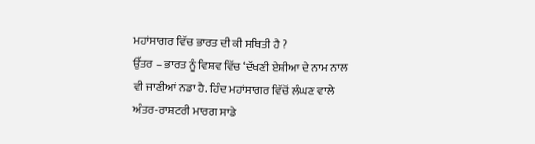ਮਹਾਂਸਾਗਰ ਵਿੱਚ ਭਾਰਤ ਦੀ ਕੀ ਸਥਿਤੀ ਹੈ ?
ਉੱਤਰ – ਭਾਰਤ ਨੂੰ ਵਿਸ਼ਵ ਵਿੱਚ ‘ਦੱਖਣੀ ਏਸ਼ੀਆ ਦੇ ਨਾਮ ਨਾਲ ਵੀ ਜਾਣੀਆਂ ਨਡਾ ਹੈ. ਹਿੰਦ ਮਹਾਂਸਾਗਰ ਵਿੱਚੋਂ ਲੰਘਣ ਵਾਲੇ ਅੰਤਰ-ਰਾਸ਼ਟਰੀ ਮਾਰਗ ਸਾਡੇ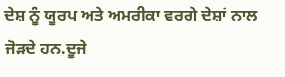ਦੇਸ਼ ਨੂੰ ਯੂਰਪ ਅਤੇ ਅਮਰੀਕਾ ਵਰਗੇ ਦੇਸ਼ਾਂ ਨਾਲ ਜੋੜਦੇ ਹਨ.ਦੂਜੇ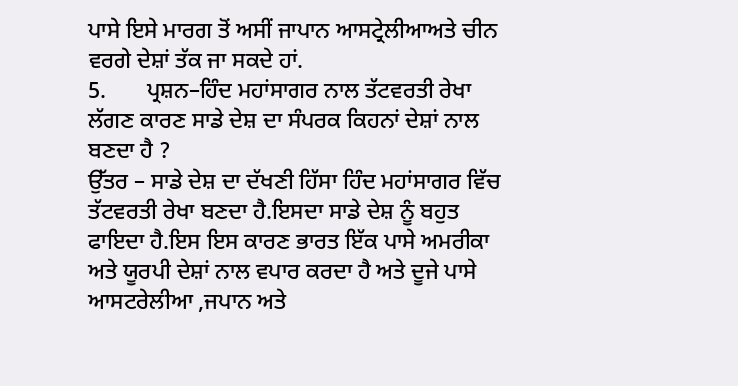ਪਾਸੇ ਇਸੇ ਮਾਰਗ ਤੋਂ ਅਸੀਂ ਜਾਪਾਨ ਆਸਟ੍ਰੇਲੀਆਅਤੇ ਚੀਨ ਵਰਗੇ ਦੇਸ਼ਾਂ ਤੱਕ ਜਾ ਸਕਦੇ ਹਾਂ.
5.       ਪ੍ਰਸ਼ਨ–ਹਿੰਦ ਮਹਾਂਸਾਗਰ ਨਾਲ ਤੱਟਵਰਤੀ ਰੇਖਾ ਲੱਗਣ ਕਾਰਣ ਸਾਡੇ ਦੇਸ਼ ਦਾ ਸੰਪਰਕ ਕਿਹਨਾਂ ਦੇਸ਼ਾਂ ਨਾਲ ਬਣਦਾ ਹੈ ?
ਉੱਤਰ – ਸਾਡੇ ਦੇਸ਼ ਦਾ ਦੱਖਣੀ ਹਿੱਸਾ ਹਿੰਦ ਮਹਾਂਸਾਗਰ ਵਿੱਚ ਤੱਟਵਰਤੀ ਰੇਖਾ ਬਣਦਾ ਹੈ.ਇਸਦਾ ਸਾਡੇ ਦੇਸ਼ ਨੂੰ ਬਹੁਤ ਫਾਇਦਾ ਹੈ.ਇਸ ਇਸ ਕਾਰਣ ਭਾਰਤ ਇੱਕ ਪਾਸੇ ਅਮਰੀਕਾ ਅਤੇ ਯੂਰਪੀ ਦੇਸ਼ਾਂ ਨਾਲ ਵਪਾਰ ਕਰਦਾ ਹੈ ਅਤੇ ਦੂਜੇ ਪਾਸੇ ਆਸਟਰੇਲੀਆ ,ਜਪਾਨ ਅਤੇ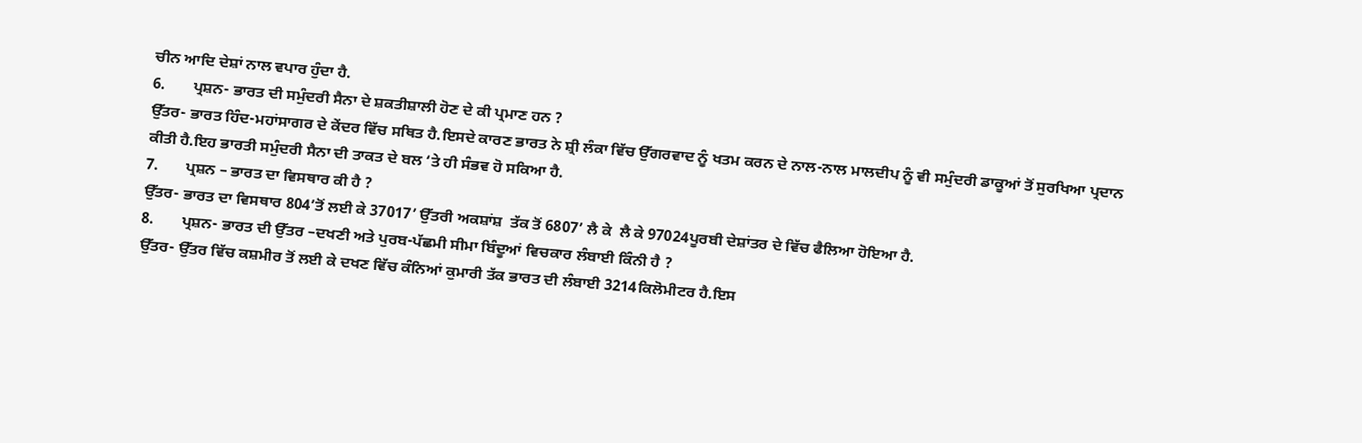ਚੀਨ ਆਦਿ ਦੇਸ਼ਾਂ ਨਾਲ ਵਪਾਰ ਹੁੰਦਾ ਹੈ.
6.       ਪ੍ਰਸ਼ਨ- ਭਾਰਤ ਦੀ ਸਮੁੰਦਰੀ ਸੈਨਾ ਦੇ ਸ਼ਕਤੀਸ਼ਾਲੀ ਹੋਣ ਦੇ ਕੀ ਪ੍ਰਮਾਣ ਹਨ ?
ਉੱਤਰ- ਭਾਰਤ ਹਿੰਦ-ਮਹਾਂਸਾਗਰ ਦੇ ਕੇਂਦਰ ਵਿੱਚ ਸਥਿਤ ਹੈ.ਇਸਦੇ ਕਾਰਣ ਭਾਰਤ ਨੇ ਸ਼੍ਰੀ ਲੰਕਾ ਵਿੱਚ ਉੱਗਰਵਾਦ ਨੂੰ ਖਤਮ ਕਰਨ ਦੇ ਨਾਲ-ਨਾਲ ਮਾਲਦੀਪ ਨੂੰ ਵੀ ਸਮੁੰਦਰੀ ਡਾਕੂਆਂ ਤੋਂ ਸੁਰਖਿਆ ਪ੍ਰਦਾਨ ਕੀਤੀ ਹੈ.ਇਹ ਭਾਰਤੀ ਸਮੁੰਦਰੀ ਸੈਨਾ ਦੀ ਤਾਕਤ ਦੇ ਬਲ ‘ਤੇ ਹੀ ਸੰਭਵ ਹੋ ਸਕਿਆ ਹੈ.
7.       ਪ੍ਰਸ਼ਨ – ਭਾਰਤ ਦਾ ਵਿਸਥਾਰ ਕੀ ਹੈ ?
ਉੱਤਰ- ਭਾਰਤ ਦਾ ਵਿਸਥਾਰ 804’ਤੋਂ ਲਈ ਕੇ 37017’ ਉੱਤਰੀ ਅਕਸ਼ਾਂਸ਼  ਤੱਕ ਤੋਂ 6807’ ਲੈ ਕੇ  ਲੈ ਕੇ 97024ਪੂਰਬੀ ਦੇਸ਼ਾਂਤਰ ਦੇ ਵਿੱਚ ਫੈਲਿਆ ਹੋਇਆ ਹੈ.
8.       ਪ੍ਰਸ਼ਨ- ਭਾਰਤ ਦੀ ਉੱਤਰ –ਦਖਣੀ ਅਤੇ ਪੁਰਬ-ਪੱਛਮੀ ਸੀਮਾ ਬਿੰਦੂਆਂ ਵਿਚਕਾਰ ਲੰਬਾਈ ਕਿੰਨੀ ਹੈ ?
ਉੱਤਰ- ਉੱਤਰ ਵਿੱਚ ਕਸ਼ਮੀਰ ਤੋਂ ਲਈ ਕੇ ਦਖਣ ਵਿੱਚ ਕੰਨਿਆਂ ਕੁਮਾਰੀ ਤੱਕ ਭਾਰਤ ਦੀ ਲੰਬਾਈ 3214ਕਿਲੋਮੀਟਰ ਹੈ.ਇਸ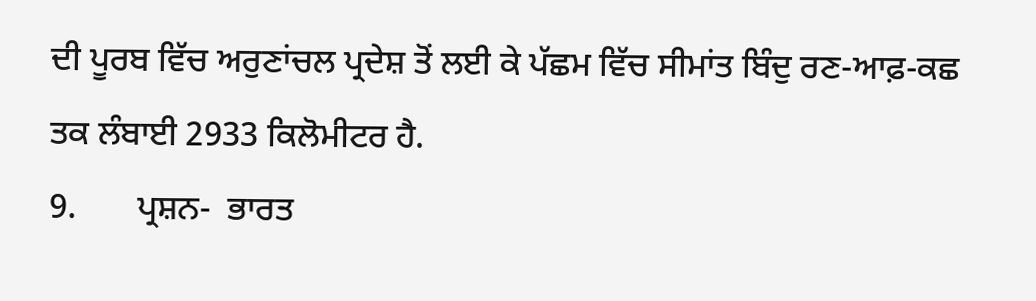ਦੀ ਪੂਰਬ ਵਿੱਚ ਅਰੁਣਾਂਚਲ ਪ੍ਰਦੇਸ਼ ਤੋਂ ਲਈ ਕੇ ਪੱਛਮ ਵਿੱਚ ਸੀਮਾਂਤ ਬਿੰਦੁ ਰਣ-ਆਫ਼-ਕਛ ਤਕ ਲੰਬਾਈ 2933 ਕਿਲੋਮੀਟਰ ਹੈ.
9.       ਪ੍ਰਸ਼ਨ-  ਭਾਰਤ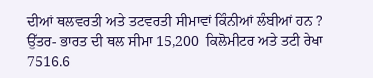ਦੀਆਂ ਥਲਵਰਤੀ ਅਤੇ ਤਟਵਰਤੀ ਸੀਮਾਵਾਂ ਕਿੰਨੀਆਂ ਲੰਬੀਆਂ ਹਨ ?
ਉੱਤਰ- ਭਾਰਤ ਦੀ ਥਲ ਸੀਮਾ 15,200  ਕਿਲੋਮੀਟਰ ਅਤੇ ਤਟੀ ਰੇਖਾ 7516.6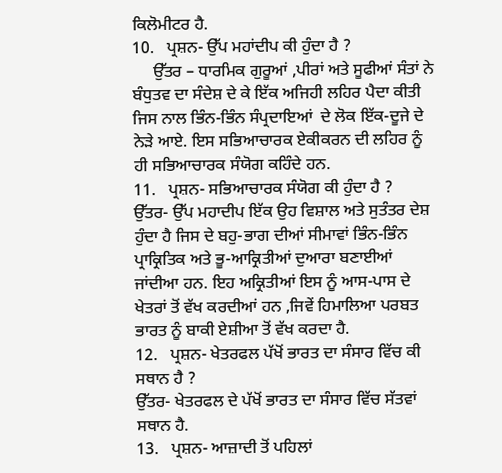ਕਿਲੋਮੀਟਰ ਹੈ.
10.   ਪ੍ਰਸ਼ਨ- ਉੱਪ ਮਹਾਂਦੀਪ ਕੀ ਹੁੰਦਾ ਹੈ ?
     ਉੱਤਰ – ਧਾਰਮਿਕ ਗੁਰੂਆਂ ,ਪੀਰਾਂ ਅਤੇ ਸੂਫੀਆਂ ਸੰਤਾਂ ਨੇ ਬੰਧੁਤਵ ਦਾ ਸੰਦੇਸ਼ ਦੇ ਕੇ ਇੱਕ ਅਜਿਹੀ ਲਹਿਰ ਪੈਦਾ ਕੀਤੀ ਜਿਸ ਨਾਲ ਭਿੰਨ-ਭਿੰਨ ਸੰਪ੍ਰਦਾਇਆਂ  ਦੇ ਲੋਕ ਇੱਕ-ਦੂਜੇ ਦੇ ਨੇੜੇ ਆਏ. ਇਸ ਸਭਿਆਚਾਰਕ ਏਕੀਕਰਨ ਦੀ ਲਹਿਰ ਨੂੰ ਹੀ ਸਭਿਆਚਾਰਕ ਸੰਯੋਗ ਕਹਿੰਦੇ ਹਨ.
11.   ਪ੍ਰਸ਼ਨ- ਸਭਿਆਚਾਰਕ ਸੰਯੋਗ ਕੀ ਹੁੰਦਾ ਹੈ ?
ਉੱਤਰ- ਉੱਪ ਮਹਾਦੀਪ ਇੱਕ ਉਹ ਵਿਸ਼ਾਲ ਅਤੇ ਸੁਤੰਤਰ ਦੇਸ਼ ਹੁੰਦਾ ਹੈ ਜਿਸ ਦੇ ਬਹੁ-ਭਾਗ ਦੀਆਂ ਸੀਮਾਵਾਂ ਭਿੰਨ-ਭਿੰਨ ਪ੍ਰਾਕ੍ਰਿਤਿਕ ਅਤੇ ਭੂ-ਆਕ੍ਰਿਤੀਆਂ ਦੁਆਰਾ ਬਣਾਈਆਂ ਜਾਂਦੀਆ ਹਨ. ਇਹ ਅਕ੍ਰਿਤੀਆਂ ਇਸ ਨੂੰ ਆਸ-ਪਾਸ ਦੇ ਖੇਤਰਾਂ ਤੋਂ ਵੱਖ ਕਰਦੀਆਂ ਹਨ ,ਜਿਵੇਂ ਹਿਮਾਲਿਆ ਪਰਬਤ ਭਾਰਤ ਨੂੰ ਬਾਕੀ ਏਸ਼ੀਆ ਤੋਂ ਵੱਖ ਕਰਦਾ ਹੈ.
12.   ਪ੍ਰਸ਼ਨ- ਖੇਤਰਫਲ ਪੱਖੋਂ ਭਾਰਤ ਦਾ ਸੰਸਾਰ ਵਿੱਚ ਕੀ ਸਥਾਨ ਹੈ ?
ਉੱਤਰ- ਖੇਤਰਫਲ ਦੇ ਪੱਖੋਂ ਭਾਰਤ ਦਾ ਸੰਸਾਰ ਵਿੱਚ ਸੱਤਵਾਂ ਸਥਾਨ ਹੈ.
13.   ਪ੍ਰਸ਼ਨ- ਆਜ਼ਾਦੀ ਤੋਂ ਪਹਿਲਾਂ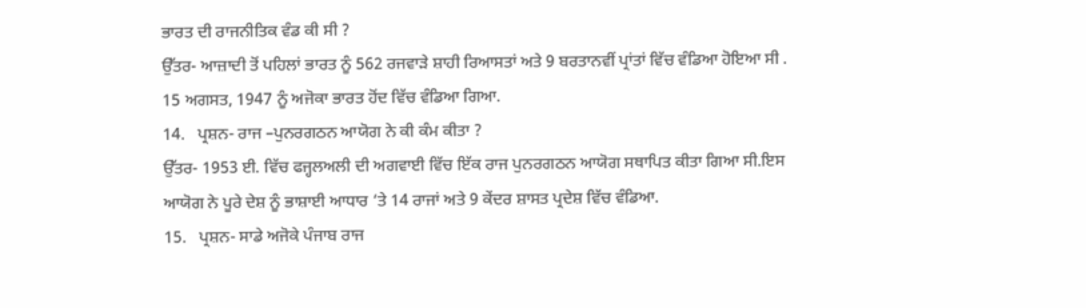ਭਾਰਤ ਦੀ ਰਾਜਨੀਤਿਕ ਵੰਡ ਕੀ ਸੀ ?
ਉੱਤਰ- ਆਜ਼ਾਦੀ ਤੋਂ ਪਹਿਲਾਂ ਭਾਰਤ ਨੂੰ 562 ਰਜਵਾੜੇ ਸ਼ਾਹੀ ਰਿਆਸਤਾਂ ਅਤੇ 9 ਬਰਤਾਨਵੀਂ ਪ੍ਰਾਂਤਾਂ ਵਿੱਚ ਵੰਡਿਆ ਹੋਇਆ ਸੀ . 15 ਅਗਸਤ, 1947 ਨੂੰ ਅਜੋਕਾ ਭਾਰਤ ਹੋਂਦ ਵਿੱਚ ਵੰਡਿਆ ਗਿਆ.
14.   ਪ੍ਰਸ਼ਨ- ਰਾਜ –ਪੁਨਰਗਠਨ ਆਯੋਗ ਨੇ ਕੀ ਕੰਮ ਕੀਤਾ ?
ਉੱਤਰ- 1953 ਈ. ਵਿੱਚ ਫਜ੍ਹਲਅਲੀ ਦੀ ਅਗਵਾਈ ਵਿੱਚ ਇੱਕ ਰਾਜ ਪੁਨਰਗਠਨ ਆਯੋਗ ਸਥਾਪਿਤ ਕੀਤਾ ਗਿਆ ਸੀ.ਇਸ ਆਯੋਗ ਨੇ ਪੂਰੇ ਦੇਸ਼ ਨੂੰ ਭਾਸ਼ਾਈ ਆਧਾਰ ‘ਤੇ 14 ਰਾਜਾਂ ਅਤੇ 9 ਕੇਂਦਰ ਸ਼ਾਸਤ ਪ੍ਰਦੇਸ਼ ਵਿੱਚ ਵੰਡਿਆ.
15.   ਪ੍ਰਸ਼ਨ- ਸਾਡੇ ਅਜੋਕੇ ਪੰਜਾਬ ਰਾਜ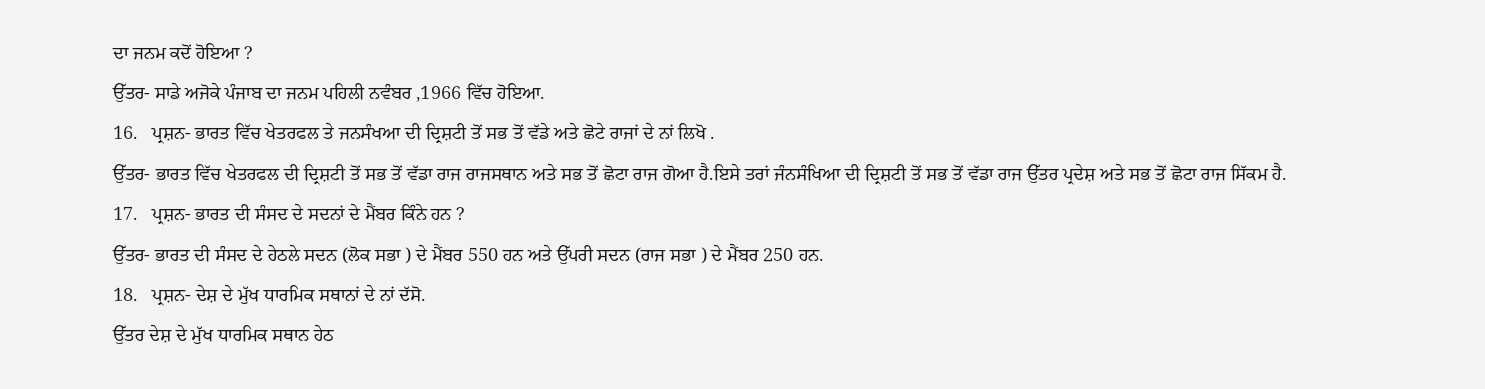ਦਾ ਜਨਮ ਕਦੋਂ ਹੋਇਆ ?
ਉੱਤਰ- ਸਾਡੇ ਅਜੋਕੇ ਪੰਜਾਬ ਦਾ ਜਨਮ ਪਹਿਲੀ ਨਵੰਬਰ ,1966 ਵਿੱਚ ਹੋਇਆ.
16.   ਪ੍ਰਸ਼ਨ- ਭਾਰਤ ਵਿੱਚ ਖੇਤਰਫਲ ਤੇ ਜਨਸੰਖਆ ਦੀ ਦ੍ਰਿਸ਼ਟੀ ਤੋਂ ਸਭ ਤੋਂ ਵੱਡੇ ਅਤੇ ਛੋਟੇ ਰਾਜਾਂ ਦੇ ਨਾਂ ਲਿਖੋ .
ਉੱਤਰ- ਭਾਰਤ ਵਿੱਚ ਖੇਤਰਫਲ ਦੀ ਦ੍ਰਿਸ਼ਟੀ ਤੋਂ ਸਭ ਤੋਂ ਵੱਡਾ ਰਾਜ ਰਾਜਸਥਾਨ ਅਤੇ ਸਭ ਤੋਂ ਛੋਟਾ ਰਾਜ ਗੋਆ ਹੈ.ਇਸੇ ਤਰਾਂ ਜੰਨਸੰਖਿਆ ਦੀ ਦ੍ਰਿਸ਼ਟੀ ਤੋਂ ਸਭ ਤੋਂ ਵੱਡਾ ਰਾਜ ਉੱਤਰ ਪ੍ਰਦੇਸ਼ ਅਤੇ ਸਭ ਤੋਂ ਛੋਟਾ ਰਾਜ ਸਿੱਕਮ ਹੈ.
17.   ਪ੍ਰਸ਼ਨ- ਭਾਰਤ ਦੀ ਸੰਸਦ ਦੇ ਸਦਨਾਂ ਦੇ ਮੈਂਬਰ ਕਿੰਨੇ ਹਨ ?
ਉੱਤਰ- ਭਾਰਤ ਦੀ ਸੰਸਦ ਦੇ ਹੇਠਲੇ ਸਦਨ (ਲੋਕ ਸਭਾ ) ਦੇ ਮੈਂਬਰ 550 ਹਨ ਅਤੇ ਉੱਪਰੀ ਸਦਨ (ਰਾਜ ਸਭਾ ) ਦੇ ਮੈਂਬਰ 250 ਹਨ.
18.   ਪ੍ਰਸ਼ਨ- ਦੇਸ਼ ਦੇ ਮੁੱਖ ਧਾਰਮਿਕ ਸਥਾਨਾਂ ਦੇ ਨਾਂ ਦੱਸੋ.
ਉੱਤਰ ਦੇਸ਼ ਦੇ ਮੁੱਖ ਧਾਰਮਿਕ ਸਥਾਨ ਹੇਠ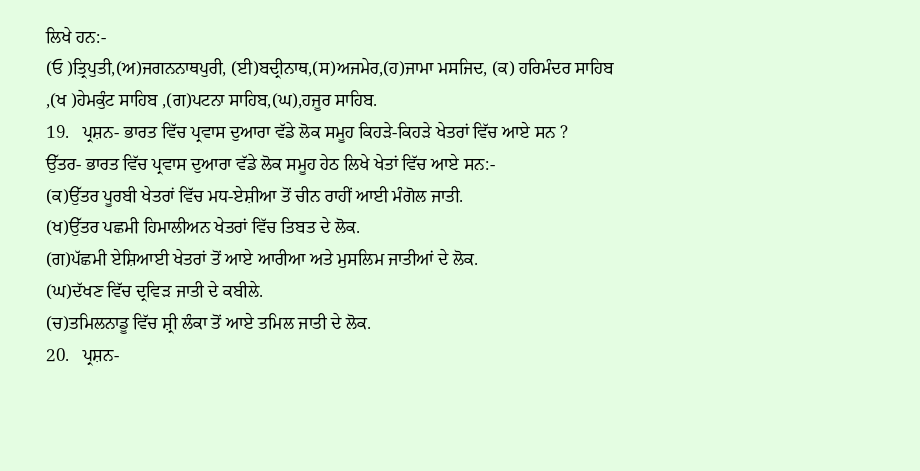ਲਿਖੇ ਹਨ:-
(ਓ )ਤ੍ਰਿਪੁਤੀ,(ਅ)ਜਗਨਨਾਥਪੁਰੀ, (ਈ)ਬਦ੍ਰੀਨਾਥ,(ਸ)ਅਜਮੇਰ,(ਹ)ਜਾਮਾ ਮਸਜਿਦ, (ਕ) ਹਰਿਮੰਦਰ ਸਾਹਿਬ ,(ਖ )ਹੇਮਕੁੰਟ ਸਾਹਿਬ ,(ਗ)ਪਟਨਾ ਸਾਹਿਬ,(ਘ),ਹਜੂਰ ਸਾਹਿਬ.
19.   ਪ੍ਰਸ਼ਨ- ਭਾਰਤ ਵਿੱਚ ਪ੍ਰਵਾਸ ਦੁਆਰਾ ਵੱਡੇ ਲੋਕ ਸਮੂਹ ਕਿਹੜੇ-ਕਿਹੜੇ ਖੇਤਰਾਂ ਵਿੱਚ ਆਏ ਸਨ ?
ਉੱਤਰ- ਭਾਰਤ ਵਿੱਚ ਪ੍ਰਵਾਸ ਦੁਆਰਾ ਵੱਡੇ ਲੋਕ ਸਮੂਹ ਹੇਠ ਲਿਖੇ ਖੇਤਾਂ ਵਿੱਚ ਆਏ ਸਨ:-
(ਕ)ਉੱਤਰ ਪੂਰਬੀ ਖੇਤਰਾਂ ਵਿੱਚ ਮਧ-ਏਸ਼ੀਆ ਤੋਂ ਚੀਨ ਰਾਹੀਂ ਆਈ ਮੰਗੋਲ ਜਾਤੀ.
(ਖ)ਉੱਤਰ ਪਛਮੀ ਹਿਮਾਲੀਅਨ ਖੇਤਰਾਂ ਵਿੱਚ ਤਿਬਤ ਦੇ ਲੋਕ.
(ਗ)ਪੱਛਮੀ ਏਸ਼ਿਆਈ ਖੇਤਰਾਂ ਤੋਂ ਆਏ ਆਰੀਆ ਅਤੇ ਮੁਸਲਿਮ ਜਾਤੀਆਂ ਦੇ ਲੋਕ.
(ਘ)ਦੱਖਣ ਵਿੱਚ ਦ੍ਰਵਿੜ ਜਾਤੀ ਦੇ ਕਬੀਲੇ.
(ਚ)ਤਮਿਲਨਾਡੂ ਵਿੱਚ ਸ਼੍ਰੀ ਲੰਕਾ ਤੋਂ ਆਏ ਤਮਿਲ ਜਾਤੀ ਦੇ ਲੋਕ.
20.   ਪ੍ਰਸ਼ਨ-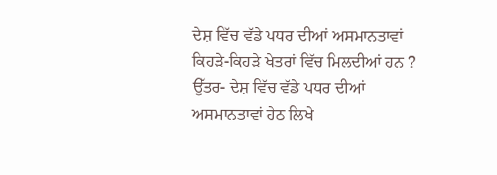ਦੇਸ਼ ਵਿੱਚ ਵੱਡੇ ਪਧਰ ਦੀਆਂ ਅਸਮਾਨਤਾਵਾਂ ਕਿਹੜੇ-ਕਿਹੜੇ ਖੇਤਰਾਂ ਵਿੱਚ ਮਿਲਦੀਆਂ ਹਨ ?
ਉੱਤਰ- ਦੇਸ਼ ਵਿੱਚ ਵੱਡੇ ਪਧਰ ਦੀਆਂ ਅਸਮਾਨਤਾਵਾਂ ਹੇਠ ਲਿਖੇ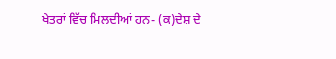ਖੇਤਰਾਂ ਵਿੱਚ ਮਿਲਦੀਆਂ ਹਨ- (ਕ)ਦੇਸ਼ ਦੇ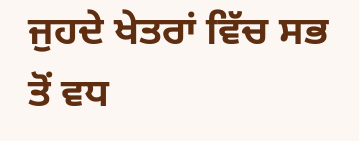ਜੁਹਦੇ ਖੇਤਰਾਂ ਵਿੱਚ ਸਭ ਤੋਂ ਵਧ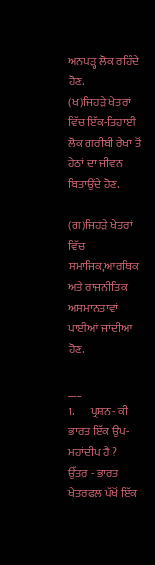ਅਨਪੜ੍ਹ ਲੋਕ ਰਹਿੰਦੇ ਹੋਣ.
(ਖ)ਜਿਹੜੇ ਖੇਤਰਾਂ ਵਿੱਚ ਇੱਕ-ਤਿਹਾਈ ਲੋਕ ਗਰੀਬੀ ਰੇਖਾ ਤੋਂ ਹੇਠਾਂ ਦਾ ਜੀਵਨ ਬਿਤਾਉਂਦੇ ਹੋਣ.

(ਗ)ਜਿਹੜੇ ਖੇਤਰਾਂ ਵਿੱਚ ਸਮਾਜਿਕ,ਆਰਥਿਕ ਅਤੇ ਰਾਜਨੀਤਿਕ ਅਸਮਾਨਤਾਵਾਂ ਪਾਈਆਂ ਜਾਂਦੀਆ ਹੋਣ.

___
1.       ਪ੍ਰਸ਼ਨ- ਕੀ ਭਾਰਤ ਇੱਕ ਉਪ-ਮਹਾਂਦੀਪ ਹੈ ?
ਉੱਤਰ - ਭਾਰਤ ਖੇਤਰਫਲ ਪੱਖੋਂ ਇੱਕ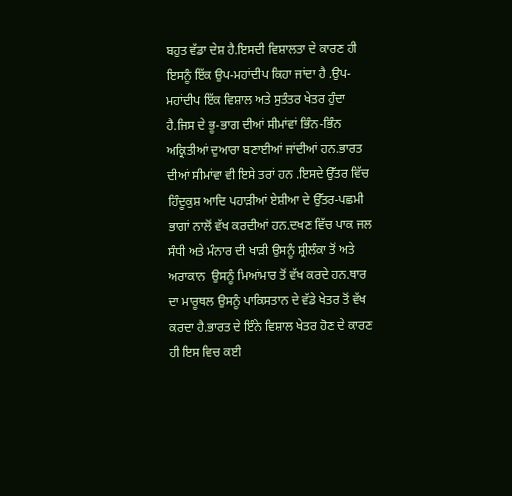ਬਹੁਤ ਵੱਡਾ ਦੇਸ਼ ਹੈ.ਇਸਦੀ ਵਿਸ਼ਾਲਤਾ ਦੇ ਕਾਰਣ ਹੀ ਇਸਨੂੰ ਇੱਕ ਉਪ-ਮਹਾਂਦੀਪ ਕਿਹਾ ਜਾਂਦਾ ਹੈ .ਉਪ-ਮਹਾਂਦੀਪ ਇੱਕ ਵਿਸ਼ਾਲ ਅਤੇ ਸੁਤੰਤਰ ਖੇਤਰ ਹੁੰਦਾ ਹੈ.ਜਿਸ ਦੇ ਭੂ-ਭਾਗ ਦੀਆਂ ਸੀਮਾਂਵਾਂ ਭਿੰਨ-ਭਿੰਨ ਅਕ੍ਰਿਤੀਆਂ ਦੁਆਰਾ ਬਣਾਈਆਂ ਜਾਂਦੀਆਂ ਹਨ.ਭਾਰਤ ਦੀਆਂ ਸੀਮਾਂਵਾ ਵੀ ਇਸੇ ਤਰਾਂ ਹਨ .ਇਸਦੇ ਉੱਤਰ ਵਿੱਚ ਹਿੰਦੂਕੁਸ਼ ਆਦਿ ਪਹਾੜੀਆਂ ਏਸ਼ੀਆ ਦੇ ਉੱਤਰ-ਪਛਮੀ ਭਾਗਾਂ ਨਾਲੋਂ ਵੱਖ ਕਰਦੀਆਂ ਹਨ.ਦਖਣ ਵਿੱਚ ਪਾਕ ਜਲ ਸੰਧੀ ਅਤੇ ਮੰਨਾਰ ਦੀ ਖਾੜੀ ਉਸਨੂੰ ਸ਼੍ਰੀਲੰਕਾ ਤੋਂ ਅਤੇ ਅਰਾਕਾਨ  ਉਸਨੂੰ ਮਿਆਂਮਾਰ ਤੋਂ ਵੱਖ ਕਰਦੇ ਹਨ.ਥਾਰ ਦਾ ਮਾਰੂਥਲ ਉਸਨੂੰ ਪਾਕਿਸਤਾਨ ਦੇ ਵੱਡੇ ਖੇਤਰ ਤੋਂ ਵੱਖ ਕਰਦਾ ਹੈ.ਭਾਰਤ ਦੇ ਇੰਨੇ ਵਿਸ਼ਾਲ ਖੇਤਰ ਹੋਣ ਦੇ ਕਾਰਣ ਹੀ ਇਸ ਵਿਚ ਕਈ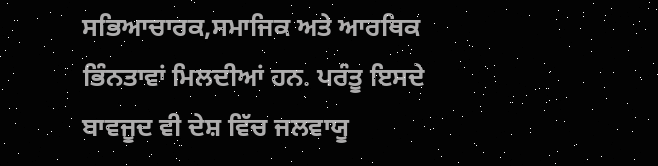ਸਭਿਆਚਾਰਕ,ਸਮਾਜਿਕ ਅਤੇ ਆਰਥਿਕ ਭਿੰਨਤਾਵਾਂ ਮਿਲਦੀਆਂ ਹਨ. ਪਰੰਤੂ ਇਸਦੇ ਬਾਵਜੂਦ ਵੀ ਦੇਸ਼ ਵਿੱਚ ਜਲਵਾਯੂ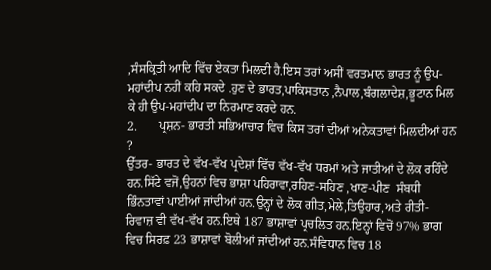,ਸੰਸਕ੍ਰਿਤੀ ਆਦਿ ਵਿੱਚ ਏਕਤਾ ਮਿਲਦੀ ਹੈ.ਇਸ ਤਰਾਂ ਅਸੀਂ ਵਰਤਮਾਨ ਭਾਰਤ ਨੂੰ ਉਪ-ਮਹਾਂਦੀਪ ਨਹੀਂ ਕਹਿ ਸਕਦੇ .ਹੁਣ ਦੇ ਭਾਰਤ,ਪਾਕਿਸਤਾਨ ,ਨੈਪਾਲ,ਬੰਗਲਾਦੇਸ਼,ਭੂਟਾਨ ਮਿਲ ਕੇ ਹੀ ਉਪ-ਮਹਾਂਦੀਪ ਦਾ ਨਿਰਮਾਣ ਕਰਦੇ ਹਨ.
2.       ਪ੍ਰਸ਼ਨ- ਭਾਰਤੀ ਸਭਿਆਚਾਰ ਵਿਚ ਕਿਸ ਤਰਾਂ ਦੀਆਂ ਅਨੇਕਤਾਵਾਂ ਮਿਲਦੀਆਂ ਹਨ ?
ਉੱਤਰ- ਭਾਰਤ ਦੇ ਵੱਖ-ਵੱਖ ਪ੍ਰਦੇਸ਼ਾਂ ਵਿੱਚ ਵੱਖ-ਵੱਖ ਧਰਮਾਂ ਅਤੇ ਜਾਤੀਆਂ ਦੇ ਲੋਕ ਰਹਿੰਦੇ ਹਨ.ਸਿੱਟੇ ਵਜੋਂ,ਉਹਨਾਂ ਵਿਚ ਭਾਸ਼ਾ ਪਹਿਰਾਵਾ,ਰਹਿਣ-ਸਹਿਣ ,ਖਾਣ-ਪੀਣ  ਸੰਬਧੀ ਭਿੰਨਤਾਵਾਂ ਪਾਈਆਂ ਜਾਂਦੀਆਂ ਹਨ.ਉਨ੍ਹਾਂ ਦੇ ਲੋਕ ਗੀਤ,ਮੇਲੇ,ਤਿਉਹਾਰ,ਅਤੇ ਰੀਤੀ-ਰਿਵਾਜ਼ ਵੀ ਵੱਖ-ਵੱਖ ਹਨ.ਇਥੇ 187 ਭਾਸ਼ਾਵਾਂ ਪ੍ਰਚਲਿਤ ਹਨ.ਇਨ੍ਹਾਂ ਵਿਚੋਂ 97% ਭਾਗ ਵਿਚ ਸਿਰਫ਼ 23 ਭਾਸ਼ਾਵਾਂ ਬੋਲੀਆਂ ਜਾਂਦੀਆਂ ਹਨ.ਸੰਵਿਧਾਨ ਵਿਚ 18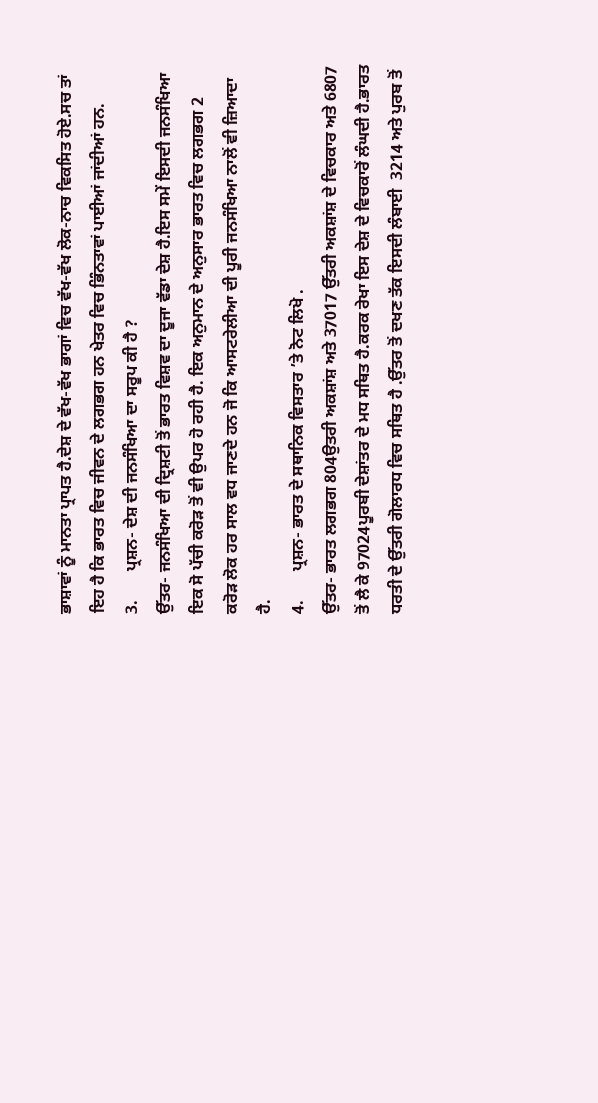ਭਾਸ਼ਾਵਾਂ ਨੂੰ ਮਾਨਤਾ ਪ੍ਰਾਪਤ ਹੈ.ਦੇਸ਼ ਦੇ ਵੱਖ-ਵੱਖ ਭਾਗਾਂ ਵਿਚ ਵੱਖ-ਵੱਖ ਲੋਕ-ਨਾਚ ਵਿਕਸਿਤ ਹੋਏ.ਸਚ ਤਾਂ ਇਹ ਹੈ ਕਿ ਭਾਰਤ ਵਿਚ ਜੀਵਨ ਦੇ ਲਗਭਗ ਹਨ ਖੇਤਰ ਵਿਚ ਭਿੰਨਤਾਵਾਂ ਪਾਈਆਂ ਜਾਂਦੀਆਂ ਹਨ.
3.       ਪ੍ਰਸ਼ਨ- ਦੇਸ਼ ਦੀ ਜਨਸੰਖਿਆ ਦਾ ਸਰੂਪ ਕੀ ਹੈ ?
ਉੱਤਰ- ਜਨਸੰਖਿਆ ਦੀ ਦ੍ਰਿਸ਼ਟੀ ਤੋਂ ਭਾਰਤ ਵਿਸ਼ਵ ਦਾ ਦੂਜਾ ਵੱਡਾ ਦੇਸ਼ ਹੈ.ਇਸ ਸਮੇਂ ਇਸਦੀ ਜਨਸੰਖਿਆ ਇਕ ਸੋ ਪੱਚੀ ਕਰੋੜ ਤੋਂ ਵੀ ਉਪਰ ਹੋ ਰਹੀ ਹੈ. ਇਕ ਅਨੁਮਾਨ ਦੇ ਅਨੁਸਾਰ ਭਾਰਤ ਵਿਚ ਲਗਭਗ 2 ਕਰੋੜ ਲੋਕ ਹਰ ਸਾਲ ਵਧ ਜਾਣਦੇ ਹਨ ਜੋ ਕਿ ਆਸਟਰੇਲੀਆ ਦੀ ਪੂਰੀ ਜਨਸੰਖਿਆ ਨਾਲੋਂ ਵੀ ਜ਼ਿਆਦਾ ਹੈ.
4.       ਪ੍ਰਸ਼ਨ- ਭਾਰਤ ਦੇ ਸਥਾਨਿਕ ਵਿਸਤਾਰ ’ਤੇ ਨੋਟ ਲਿਖੋ .
ਉੱਤਰ- ਭਾਰਤ ਲਗਭਗ 804ਉਤਰੀ ਅਕਸ਼ਾਂਸ਼ ਅਤੇ 37017 ਉੱਤਰੀ ਅਕਸ਼ਾਂਸ਼ ਦੇ ਵਿਚਕਾਰ ਅਤੇ 6807 ਤੋਂ ਲੈ ਕੇ 97024ਪੂਰਬੀ ਦੇਸ਼ਾਂਤਰ ਦੇ ਮਧ ਸਥਿਤ ਹੈ.ਕਰਕ ਰੇਖਾ ਇਸ ਦੇਸ਼ ਦੇ ਵਿਚਕਾਰੋਂ ਲੰਘਦੀ ਹੈ.ਭਾਰਤ ਧਰਤੀ ਦੇ ਉੱਤਰੀ ਗੋਲਾਰਧ ਵਿਚ ਸਥਿਤ ਹੈ .ਉੱਤਰ ਤੋਂ ਦਖਣ ਤੱਕ ਇਸਦੀ ਲੰਬਾਈ  3214 ਅਤੇ ਪੁਰਬ ਤੋਂ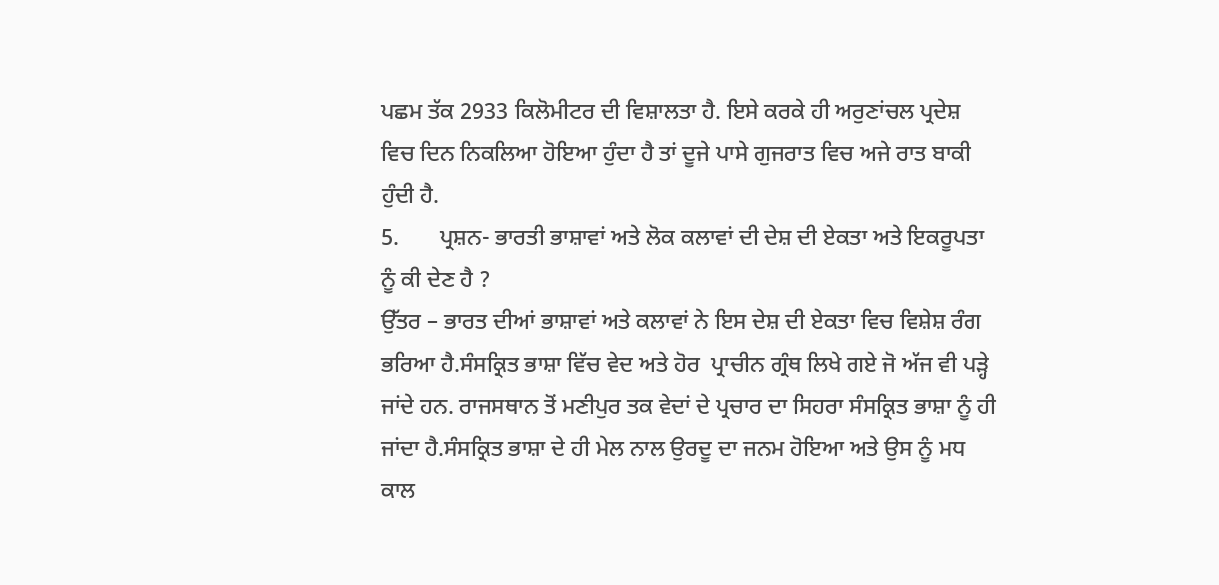ਪਛਮ ਤੱਕ 2933 ਕਿਲੋਮੀਟਰ ਦੀ ਵਿਸ਼ਾਲਤਾ ਹੈ. ਇਸੇ ਕਰਕੇ ਹੀ ਅਰੁਣਾਂਚਲ ਪ੍ਰਦੇਸ਼ ਵਿਚ ਦਿਨ ਨਿਕਲਿਆ ਹੋਇਆ ਹੁੰਦਾ ਹੈ ਤਾਂ ਦੂਜੇ ਪਾਸੇ ਗੁਜਰਾਤ ਵਿਚ ਅਜੇ ਰਾਤ ਬਾਕੀ ਹੁੰਦੀ ਹੈ.
5.       ਪ੍ਰਸ਼ਨ- ਭਾਰਤੀ ਭਾਸ਼ਾਵਾਂ ਅਤੇ ਲੋਕ ਕਲਾਵਾਂ ਦੀ ਦੇਸ਼ ਦੀ ਏਕਤਾ ਅਤੇ ਇਕਰੂਪਤਾ ਨੂੰ ਕੀ ਦੇਣ ਹੈ ?
ਉੱਤਰ – ਭਾਰਤ ਦੀਆਂ ਭਾਸ਼ਾਵਾਂ ਅਤੇ ਕਲਾਵਾਂ ਨੇ ਇਸ ਦੇਸ਼ ਦੀ ਏਕਤਾ ਵਿਚ ਵਿਸ਼ੇਸ਼ ਰੰਗ ਭਰਿਆ ਹੈ.ਸੰਸਕ੍ਰਿਤ ਭਾਸ਼ਾ ਵਿੱਚ ਵੇਦ ਅਤੇ ਹੋਰ  ਪ੍ਰਾਚੀਨ ਗ੍ਰੰਥ ਲਿਖੇ ਗਏ ਜੋ ਅੱਜ ਵੀ ਪੜ੍ਹੇ ਜਾਂਦੇ ਹਨ. ਰਾਜਸਥਾਨ ਤੋਂ ਮਣੀਪੁਰ ਤਕ ਵੇਦਾਂ ਦੇ ਪ੍ਰਚਾਰ ਦਾ ਸਿਹਰਾ ਸੰਸਕ੍ਰਿਤ ਭਾਸ਼ਾ ਨੂੰ ਹੀ ਜਾਂਦਾ ਹੈ.ਸੰਸਕ੍ਰਿਤ ਭਾਸ਼ਾ ਦੇ ਹੀ ਮੇਲ ਨਾਲ ਉਰਦੂ ਦਾ ਜਨਮ ਹੋਇਆ ਅਤੇ ਉਸ ਨੂੰ ਮਧ ਕਾਲ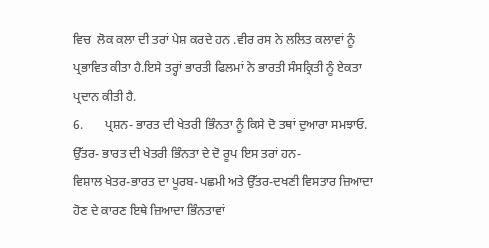ਵਿਚ  ਲੋਕ ਕਲਾ ਦੀ ਤਰਾਂ ਪੇਸ਼ ਕਰਦੇ ਹਨ .ਵੀਰ ਰਸ ਨੇ ਲਲਿਤ ਕਲਾਵਾਂ ਨੂੰ ਪ੍ਰਭਾਵਿਤ ਕੀਤਾ ਹੈ.ਇਸੇ ਤਰ੍ਹਾਂ ਭਾਰਤੀ ਫਿਲਮਾਂ ਨੇ ਭਾਰਤੀ ਸੰਸਕ੍ਰਿਤੀ ਨੂੰ ਏਕਤਾ ਪ੍ਰਦਾਨ ਕੀਤੀ ਹੈ.
6.       ਪ੍ਰਸ਼ਨ- ਭਾਰਤ ਦੀ ਖੇਤਰੀ ਭਿੰਨਤਾ ਨੂੰ ਕਿਸੇ ਦੋ ਤਥਾਂ ਦੁਆਰਾ ਸਮਝਾਓ.
ਉੱਤਰ- ਭਾਰਤ ਦੀ ਖੇਤਰੀ ਭਿੰਨਤਾ ਦੇ ਦੋ ਰੂਪ ਇਸ ਤਰਾਂ ਹਨ-
ਵਿਸ਼ਾਲ ਖੇਤਰ-ਭਾਰਤ ਦਾ ਪੂਰਬ-ਪਛਮੀ ਅਤੇ ਉੱਤਰ-ਦਖਣੀ ਵਿਸਤਾਰ ਜ਼ਿਆਦਾ ਹੋਣ ਦੇ ਕਾਰਣ ਇਥੇ ਜ਼ਿਆਦਾ ਭਿੰਨਤਾਵਾਂ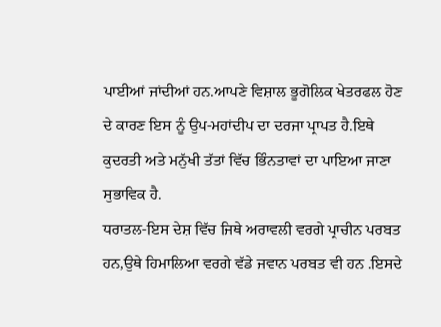ਪਾਈਆਂ ਜਾਂਦੀਆਂ ਹਨ.ਆਪਣੇ ਵਿਸ਼ਾਲ ਭੂਗੋਲਿਕ ਖੇਤਰਫਲ ਹੋਣ ਦੇ ਕਾਰਣ ਇਸ ਨੂੰ ਉਪ-ਮਹਾਂਦੀਪ ਦਾ ਦਰਜਾ ਪ੍ਰਾਪਤ ਹੈ.ਇਥੇ ਕੁਦਰਤੀ ਅਤੇ ਮਨੁੱਖੀ ਤੱਤਾਂ ਵਿੱਚ ਭਿੰਨਤਾਵਾਂ ਦਾ ਪਾਇਆ ਜਾਣਾ ਸੁਭਾਵਿਕ ਹੈ.
ਧਰਾਤਲ-ਇਸ ਦੇਸ਼ ਵਿੱਚ ਜਿਥੇ ਅਰਾਵਲੀ ਵਰਗੇ ਪ੍ਰਾਚੀਨ ਪਰਬਤ ਹਨ,ਉਥੇ ਹਿਮਾਲਿਆ ਵਰਗੇ ਵੱਡੇ ਜਵਾਨ ਪਰਬਤ ਵੀ ਹਨ .ਇਸਦੇ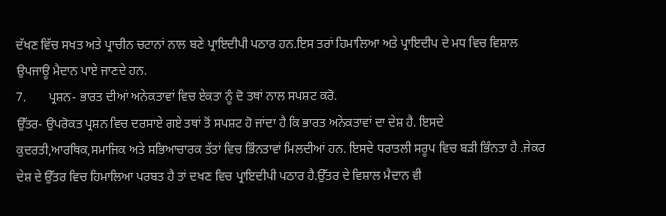ਦੱਖਣ ਵਿੱਚ ਸਖਤ ਅਤੇ ਪ੍ਰਾਚੀਨ ਚਟਾਨਾਂ ਨਾਲ ਬਣੇ ਪ੍ਰਾਇਦੀਪੀ ਪਠਾਰ ਹਨ.ਇਸ ਤਰਾਂ ਹਿਮਾਲਿਆ ਅਤੇ ਪ੍ਰਾਇਦੀਪ ਦੇ ਮਧ ਵਿਚ ਵਿਸ਼ਾਲ ਉਪਜਾਊ ਮੈਦਾਨ ਪਾਏ ਜਾਣਦੇ ਹਨ.
7.       ਪ੍ਰਸ਼ਨ- ਭਾਰਤ ਦੀਆਂ ਅਨੇਕਤਾਵਾਂ ਵਿਚ ਏਕਤਾ ਨੂੰ ਦੋ ਤਥਾਂ ਨਾਲ ਸਪਸ਼ਟ ਕਰੋ.
ਉੱਤਰ- ਉਪਰੋਕਤ ਪ੍ਰਸ਼ਨ ਵਿਚ ਦਰਸਾਏ ਗਏ ਤਥਾਂ ਤੋਂ ਸਪਸ਼ਟ ਹੋ ਜਾਂਦਾ ਹੈ ਕਿ ਭਾਰਤ ਅਨੇਕਤਾਵਾਂ ਦਾ ਦੇਸ਼ ਹੈ. ਇਸਦੇ ਕੁਦਰਤੀ,ਆਰਥਿਕ,ਸਮਾਜਿਕ ਅਤੇ ਸਭਿਆਚਾਰਕ ਤੱਤਾਂ ਵਿਚ ਭਿੰਨਤਾਵਾਂ ਮਿਲਦੀਆਂ ਹਨ. ਇਸਦੇ ਧਰਾਤਲੀ ਸਰੂਪ ਵਿਚ ਬੜੀ ਭਿੰਨਤਾ ਹੈ .ਜੇਕਰ ਦੇਸ਼ ਦੇ ਉੱਤਰ ਵਿਚ ਹਿਮਾਲਿਆ ਪਰਬਤ ਹੈ ਤਾਂ ਦਖਣ ਵਿਚ ਪ੍ਰਾਇਦੀਪੀ ਪਠਾਰ ਹੈ.ਉੱਤਰ ਦੇ ਵਿਸ਼ਾਲ ਮੈਦਾਨ ਵੀ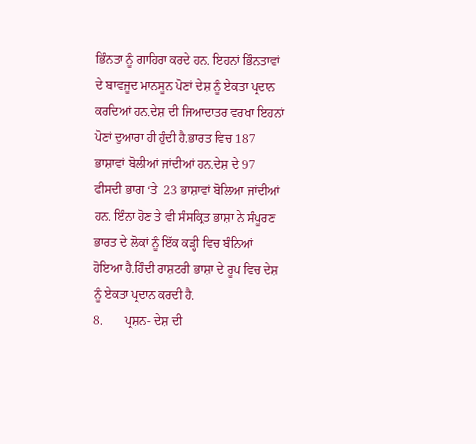ਭਿੰਨਤਾ ਨੂੰ ਗਾਹਿਰਾ ਕਰਦੇ ਹਨ. ਇਹਨਾਂ ਭਿੰਨਤਾਵਾਂ ਦੇ ਬਾਵਜੂਦ ਮਾਨਸੂਨ ਪੋਣਾਂ ਦੇਸ਼ ਨੂੰ ਏਕਤਾ ਪ੍ਰਦਾਨ ਕਰਦਿਆਂ ਹਨ.ਦੇਸ਼ ਦੀ ਜਿਆਦਾਤਰ ਵਰਖਾ ਇਹਨਾਂ ਪੋਣਾਂ ਦੁਆਰਾ ਹੀ ਹੁੰਦੀ ਹੈ.ਭਾਰਤ ਵਿਚ 187 ਭਾਸ਼ਾਵਾਂ ਬੋਲੀਆਂ ਜਾਂਦੀਆਂ ਹਨ.ਦੇਸ਼ ਦੇ 97 ਫੀਸਦੀ ਭਾਗ ‘ਤੇ  23 ਭਾਸ਼ਾਵਾਂ ਬੋਲਿਆ ਜਾਂਦੀਆਂ ਹਨ. ਇੰਨਾ ਹੋਣ ਤੇ ਵੀ ਸੰਸਕ੍ਰਿਤ ਭਾਸ਼ਾ ਨੇ ਸੰਪੂਰਣ ਭਾਰਤ ਦੇ ਲੋਕਾਂ ਨੂੰ ਇੱਕ ਕੜ੍ਹੀ ਵਿਚ ਬੰਨਿਆਂ ਹੋਇਆ ਹੈ.ਹਿੰਦੀ ਰਾਸ਼ਟਰੀ ਭਾਸ਼ਾ ਦੇ ਰੂਪ ਵਿਚ ਦੇਸ਼ ਨੂੰ ਏਕਤਾ ਪ੍ਰਦਾਨ ਕਰਦੀ ਹੈ.
8.       ਪ੍ਰਸ਼ਨ- ਦੇਸ਼ ਦੀ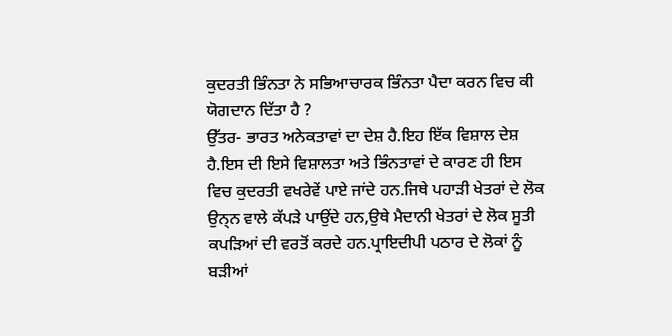ਕੁਦਰਤੀ ਭਿੰਨਤਾ ਨੇ ਸਭਿਆਚਾਰਕ ਭਿੰਨਤਾ ਪੈਦਾ ਕਰਨ ਵਿਚ ਕੀ ਯੋਗਦਾਨ ਦਿੱਤਾ ਹੈ ?
ਉੱਤਰ- ਭਾਰਤ ਅਨੇਕਤਾਵਾਂ ਦਾ ਦੇਸ਼ ਹੈ.ਇਹ ਇੱਕ ਵਿਸ਼ਾਲ ਦੇਸ਼ ਹੈ.ਇਸ ਦੀ ਇਸੇ ਵਿਸ਼ਾਲਤਾ ਅਤੇ ਭਿੰਨਤਾਵਾਂ ਦੇ ਕਾਰਣ ਹੀ ਇਸ ਵਿਚ ਕੁਦਰਤੀ ਵਖਰੇਵੇਂ ਪਾਏ ਜਾਂਦੇ ਹਨ.ਜਿਥੇ ਪਹਾੜੀ ਖੇਤਰਾਂ ਦੇ ਲੋਕ ਉਨ੍ਨ ਵਾਲੇ ਕੱਪੜੇ ਪਾਉਂਦੇ ਹਨ,ਉਥੇ ਮੈਦਾਨੀ ਖੇਤਰਾਂ ਦੇ ਲੋਕ ਸੂਤੀ ਕਪੜਿਆਂ ਦੀ ਵਰਤੋਂ ਕਰਦੇ ਹਨ.ਪ੍ਰਾਇਦੀਪੀ ਪਠਾਰ ਦੇ ਲੋਕਾਂ ਨੂੰ ਬੜੀਆਂ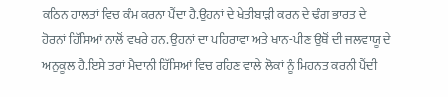ਕਠਿਨ ਹਾਲਤਾਂ ਵਿਚ ਕੰਮ ਕਰਨਾ ਪੈਂਦਾ ਹੈ.ਉਹਨਾਂ ਦੇ ਖੇਤੀਬਾੜੀ ਕਰਨ ਦੇ ਢੰਗ ਭਾਰਤ ਦੇ ਹੋਰਨਾਂ ਹਿੱਸਿਆਂ ਨਾਲੋਂ ਵਖਰੇ ਹਨ.ਉਹਨਾਂ ਦਾ ਪਹਿਰਾਵਾ ਅਤੇ ਖਾਨ-ਪੀਣ ਉਥੋਂ ਦੀ ਜਲਵਾਯੂ ਦੇ ਅਨੁਕੂਲ ਹੈ.ਇਸੇ ਤਰਾਂ ਮੈਦਾਨੀ ਹਿੱਸਿਆਂ ਵਿਚ ਰਹਿਣ ਵਾਲੇ ਲੋਕਾਂ ਨੂੰ ਮਿਹਨਤ ਕਰਨੀ ਪੈਂਦੀ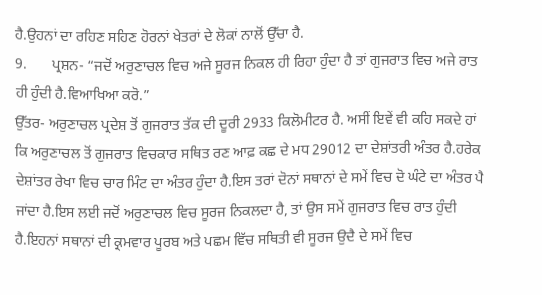ਹੈ.ਉਹਨਾਂ ਦਾ ਰਹਿਣ ਸਹਿਣ ਹੋਰਨਾਂ ਖੇਤਰਾਂ ਦੇ ਲੋਕਾਂ ਨਾਲੋਂ ਉੱਚਾ ਹੈ.
9.       ਪ੍ਰਸ਼ਨ- “ਜਦੋਂ ਅਰੁਣਾਚਲ ਵਿਚ ਅਜੇ ਸੂਰਜ ਨਿਕਲ ਹੀ ਰਿਹਾ ਹੁੰਦਾ ਹੈ ਤਾਂ ਗੁਜਰਾਤ ਵਿਚ ਅਜੇ ਰਾਤ ਹੀ ਹੁੰਦੀ ਹੈ.ਵਿਆਖਿਆ ਕਰੋ.”
ਉੱਤਰ- ਅਰੁਣਾਚਲ ਪ੍ਰਦੇਸ਼ ਤੋਂ ਗੁਜਰਾਤ ਤੱਕ ਦੀ ਦੂਰੀ 2933 ਕਿਲੋਮੀਟਰ ਹੈ. ਅਸੀਂ ਇਵੇਂ ਵੀ ਕਹਿ ਸਕਦੇ ਹਾਂ ਕਿ ਅਰੁਣਾਚਲ ਤੋਂ ਗੁਜਰਾਤ ਵਿਚਕਾਰ ਸਥਿਤ ਰਣ ਆਫ਼ ਕਛ ਦੇ ਮਧ 29012 ਦਾ ਦੇਸ਼ਾਂਤਰੀ ਅੰਤਰ ਹੈ.ਹਰੇਕ ਦੇਸ਼ਾਂਤਰ ਰੇਖਾ ਵਿਚ ਚਾਰ ਮਿੰਟ ਦਾ ਅੰਤਰ ਹੁੰਦਾ ਹੈ.ਇਸ ਤਰਾਂ ਦੋਨਾਂ ਸਥਾਨਾਂ ਦੇ ਸਮੇਂ ਵਿਚ ਦੋ ਘੰਟੇ ਦਾ ਅੰਤਰ ਪੈ ਜਾਂਦਾ ਹੈ.ਇਸ ਲਈ ਜਦੋਂ ਅਰੁਣਾਚਲ ਵਿਚ ਸੂਰਜ ਨਿਕਲਦਾ ਹੈ, ਤਾਂ ਉਸ ਸਮੇਂ ਗੁਜਰਾਤ ਵਿਚ ਰਾਤ ਹੁੰਦੀ ਹੈ.ਇਹਨਾਂ ਸਥਾਨਾਂ ਦੀ ਕ੍ਰਮਵਾਰ ਪੂਰਬ ਅਤੇ ਪਛਮ ਵਿੱਚ ਸਥਿਤੀ ਵੀ ਸੂਰਜ ਉਦੈ ਦੇ ਸਮੇਂ ਵਿਚ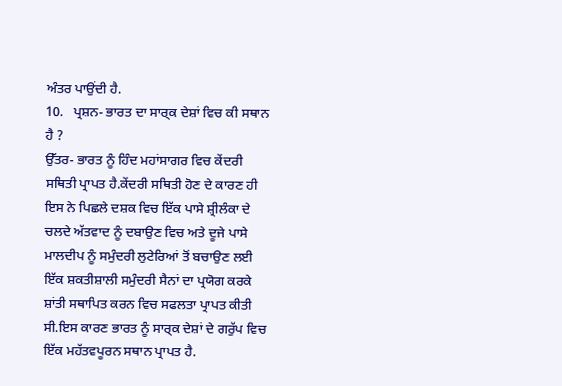ਅੰਤਰ ਪਾਉਂਦੀ ਹੈ.
10.   ਪ੍ਰਸ਼ਨ- ਭਾਰਤ ਦਾ ਸਾਰ੍ਕ ਦੇਸ਼ਾਂ ਵਿਚ ਕੀ ਸਥਾਨ ਹੈ ?
ਉੱਤਰ- ਭਾਰਤ ਨੂੰ ਹਿੰਦ ਮਹਾਂਸਾਗਰ ਵਿਚ ਕੇਂਦਰੀ ਸਥਿਤੀ ਪ੍ਰਾਪਤ ਹੈ.ਕੇਂਦਰੀ ਸਥਿਤੀ ਹੋਣ ਦੇ ਕਾਰਣ ਹੀ ਇਸ ਨੇ ਪਿਛਲੇ ਦਸ਼ਕ ਵਿਚ ਇੱਕ ਪਾਸੇ ਸ਼੍ਰੀਲੰਕਾ ਦੇ ਚਲਦੇ ਅੱਤਵਾਦ ਨੂੰ ਦਬਾਉਣ ਵਿਚ ਅਤੇ ਦੂਜੇ ਪਾਸੇ ਮਾਲਦੀਪ ਨੂੰ ਸਮੁੰਦਰੀ ਲੁਟੇਰਿਆਂ ਤੋਂ ਬਚਾਉਣ ਲਈ ਇੱਕ ਸ਼ਕਤੀਸ਼ਾਲੀ ਸਮੁੰਦਰੀ ਸੈਨਾਂ ਦਾ ਪ੍ਰਯੋਗ ਕਰਕੇ ਸ਼ਾਂਤੀ ਸਥਾਪਿਤ ਕਰਨ ਵਿਚ ਸਫਲਤਾ ਪ੍ਰਾਪਤ ਕੀਤੀ ਸੀ.ਇਸ ਕਾਰਣ ਭਾਰਤ ਨੂੰ ਸਾਰ੍ਕ ਦੇਸ਼ਾਂ ਦੇ ਗਰੁੱਪ ਵਿਚ ਇੱਕ ਮਹੱਤਵਪੂਰਨ ਸਥਾਨ ਪ੍ਰਾਪਤ ਹੈ.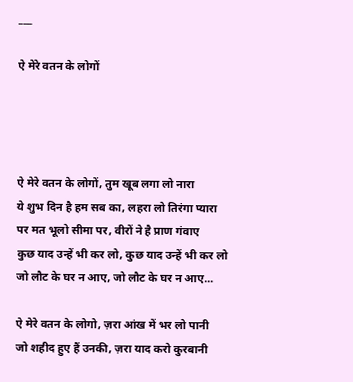___

ऐ मेरे वतन के लोगों




ऐ मेरे वतन के लोगों, तुम खूब लगा लो नारा
ये शुभ दिन है हम सब का, लहरा लो तिरंगा प्यारा
पर मत भूलो सीमा पर, वीरों ने है प्राण गंवाए
कुछ याद उन्हें भी कर लो, कुछ याद उन्हें भी कर लो
जो लौट के घर न आए, जो लौट के घर न आए...

ऐ मेरे वतन के लोगो, ज़रा आंख में भर लो पानी
जो शहीद हुए हैं उनकी, ज़रा याद करो कुरबानी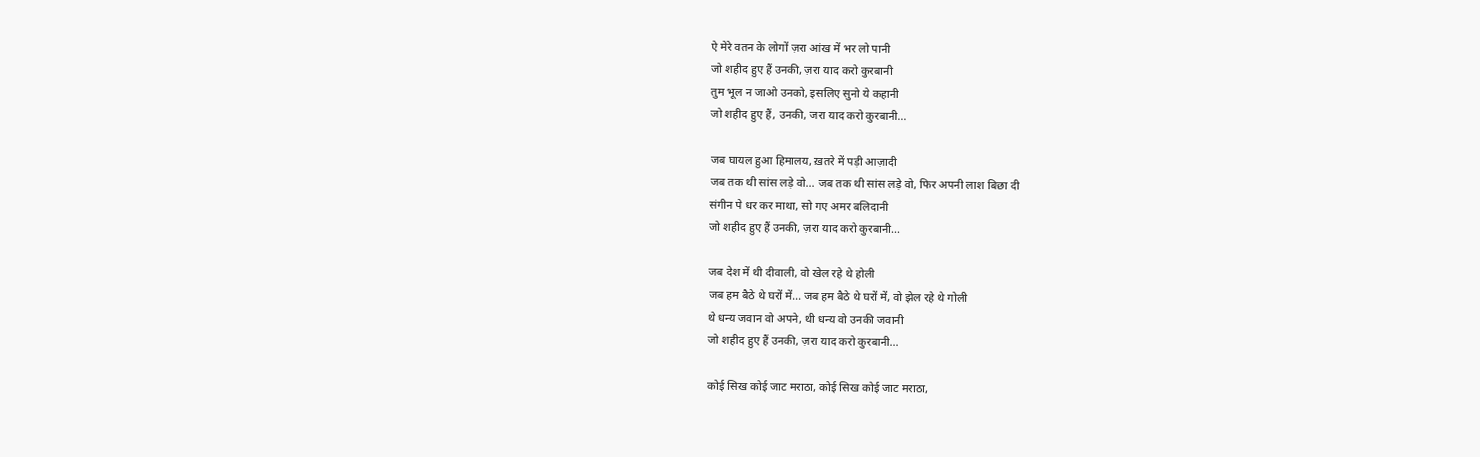ऐ मेरे वतन के लोगों ज़रा आंख में भर लो पानी
जो शहीद हुए हैं उनकी, ज़रा याद करो कुरबानी
तुम भूल न जाओ उनको, इसलिए सुनो ये कहानी
जो शहीद हुए हैं, उनकी, जरा याद करो कुरबानी...

जब घायल हुआ हिमालय, ख़तरे में पड़ी आज़ादी
जब तक थी सांस लड़े वो... जब तक थी सांस लड़े वो, फिर अपनी लाश बिछा दी
संगीन पे धर कर माथा, सो गए अमर बलिदानी
जो शहीद हुए हैं उनकी, ज़रा याद करो कुरबानी...

जब देश में थी दीवाली, वो खेल रहे थे होली
जब हम बैठे थे घरों में... जब हम बैठे थे घरों में, वो झेल रहे थे गोली
थे धन्य जवान वो अपने, थी धन्य वो उनकी जवानी
जो शहीद हुए हैं उनकी, ज़रा याद करो कुरबानी...

कोई सिख कोई जाट मराठा, कोई सिख कोई जाट मराठा,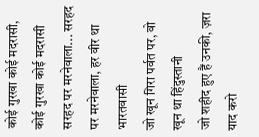कोई गुरखा कोई मदरासी, कोई गुरखा कोई मदरासी
सरहद पर मरनेवाला... सरहद पर मरनेवाला, हर वीर था भारतवासी
जो खून गिरा पर्वत पर, वो खून था हिंदुस्तानी
जो शहीद हुए हैं उनकी, ज़रा याद करो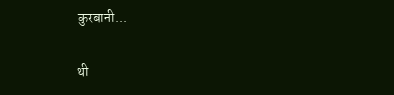कुरबानी...

थी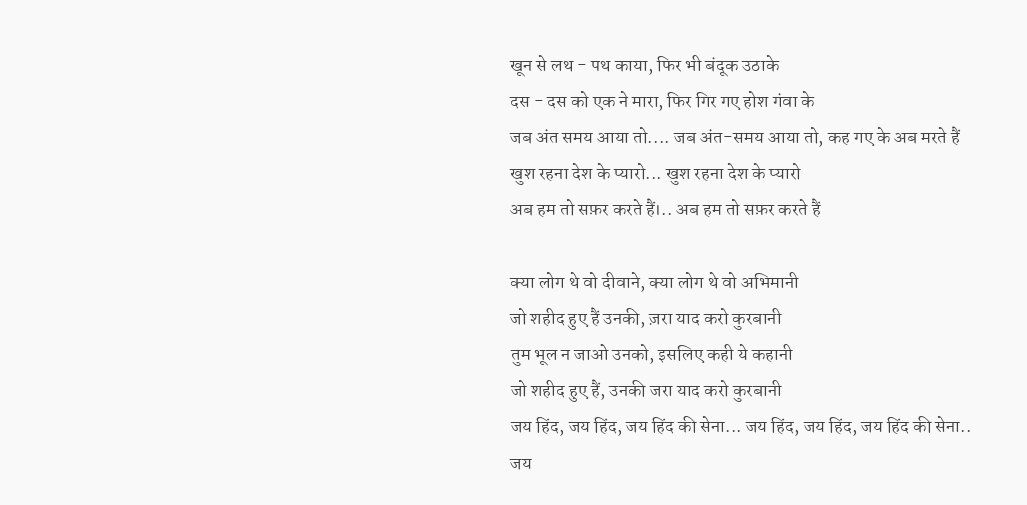खून से लथ - पथ काया, फिर भी बंदूक उठाके
दस - दस को एक ने मारा, फिर गिर गए होश गंवा के
जब अंत समय आया तो.... जब अंत-समय आया तो, कह गए के अब मरते हैं
खुश रहना देश के प्यारो... खुश रहना देश के प्यारो
अब हम तो सफ़र करते हैं।.. अब हम तो सफ़र करते हैं

क्या लोग थे वो दीवाने, क्या लोग थे वो अभिमानी
जो शहीद हुए हैं उनकी, ज़रा याद करो कुरबानी
तुम भूल न जाओ उनको, इसलिए कही ये कहानी
जो शहीद हुए हैं, उनकी जरा याद करो कुरबानी
जय हिंद, जय हिंद, जय हिंद की सेना... जय हिंद, जय हिंद, जय हिंद की सेना..
जय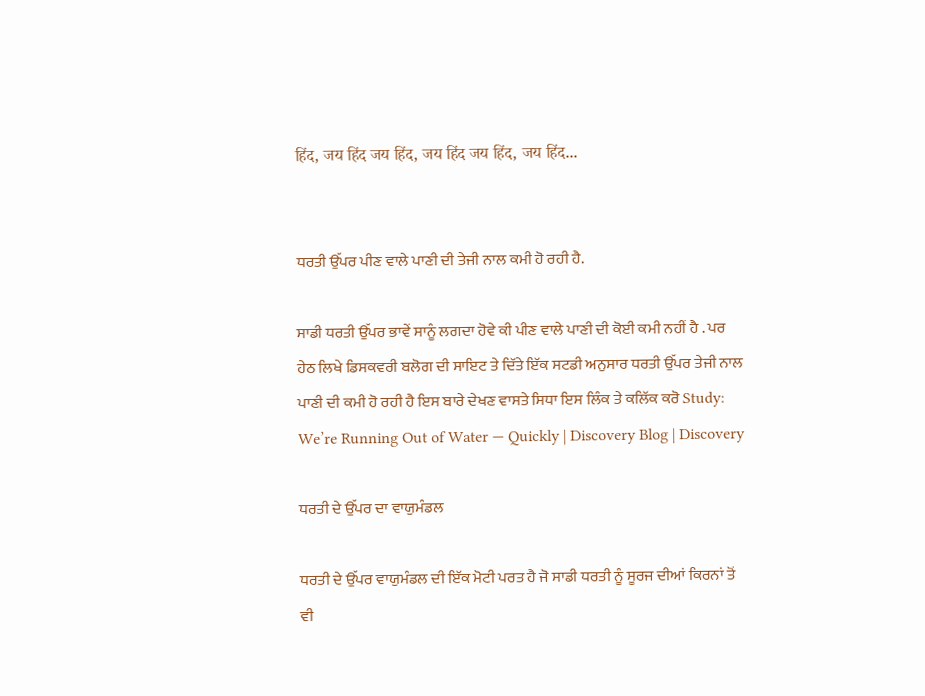हिंद, जय हिंद जय हिंद, जय हिंद जय हिंद, जय हिंद...


ਧਰਤੀ ਉੱਪਰ ਪੀਣ ਵਾਲੇ ਪਾਣੀ ਦੀ ਤੇਜੀ ਨਾਲ ਕਮੀ ਹੋ ਰਹੀ ਹੈ.

ਸਾਡੀ ਧਰਤੀ ਉੱਪਰ ਭਾਵੇਂ ਸਾਨੂੰ ਲਗਦਾ ਹੋਵੇ ਕੀ ਪੀਣ ਵਾਲੇ ਪਾਣੀ ਦੀ ਕੋਈ ਕਮੀ ਨਹੀਂ ਹੈ . ਪਰ ਹੇਠ ਲਿਖੇ ਡਿਸਕਵਰੀ ਬਲੋਗ ਦੀ ਸਾਇਟ ਤੇ ਦਿੱਤੇ ਇੱਕ ਸਟਡੀ ਅਨੁਸਾਰ ਧਰਤੀ ਉੱਪਰ ਤੇਜੀ ਨਾਲ ਪਾਣੀ ਦੀ ਕਮੀ ਹੋ ਰਹੀ ਹੈ ਇਸ ਬਾਰੇ ਦੇਖਣ ਵਾਸਤੇ ਸਿਧਾ ਇਸ ਲਿੰਕ ਤੇ ਕਲਿੱਕ ਕਰੋ Study: We’re Running Out of Water — Quickly | Discovery Blog | Discovery

ਧਰਤੀ ਦੇ ਉੱਪਰ ਦਾ ਵਾਯੁਮੰਡਲ

ਧਰਤੀ ਦੇ ਉੱਪਰ ਵਾਯੁਮੰਡਲ ਦੀ ਇੱਕ ਮੋਟੀ ਪਰਤ ਹੈ ਜੋ ਸਾਡੀ ਧਰਤੀ ਨੂੰ ਸੂਰਜ ਦੀਆਂ ਕਿਰਨਾਂ ਤੋਂ ਵੀ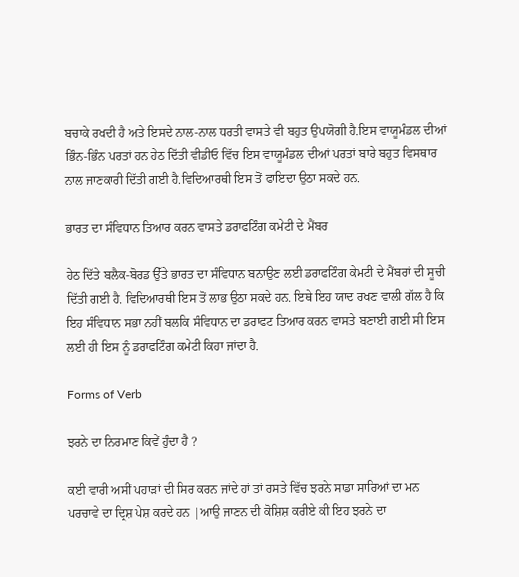ਬਚਾਕੇ ਰਖਦੀ ਹੈ ਅਤੇ ਇਸਦੇ ਨਾਲ-ਨਾਲ ਧਰਤੀ ਵਾਸਤੇ ਵੀ ਬਹੁਤ ਉਪਯੋਗੀ ਹੈ.ਇਸ ਵਾਯੂਮੰਡਲ ਦੀਆਂ ਭਿੰਨ-ਭਿੰਨ ਪਰਤਾਂ ਹਨ ਹੇਠ ਦਿੱਤੀ ਵੀਡੀਓ ਵਿੱਚ ਇਸ ਵਾਯੂਮੰਡਲ ਦੀਆਂ ਪਰਤਾਂ ਬਾਰੇ ਬਹੁਤ ਵਿਸਥਾਰ ਨਾਲ ਜਾਣਕਾਰੀ ਦਿੱਤੀ ਗਈ ਹੈ.ਵਿਦਿਆਰਥੀ ਇਸ ਤੋਂ ਫਾਇਦਾ ਉਠਾ ਸਕਦੇ ਹਨ.

ਭਾਰਤ ਦਾ ਸੰਵਿਧਾਨ ਤਿਆਰ ਕਰਨ ਵਾਸਤੇ ਡਰਾਫਟਿੰਗ ਕਮੇਟੀ ਦੇ ਮੈਂਬਰ

ਹੇਠ ਦਿੱਤੇ ਬਲੈਕ-ਬੋਰਡ ਉੱਤੇ ਭਾਰਤ ਦਾ ਸੰਵਿਧਾਨ ਬਨਾਉਣ ਲਈ ਡਰਾਫਟਿੰਗ ਕੇਮਟੀ ਦੇ ਮੈਂਬਰਾਂ ਦੀ ਸੂਚੀ ਦਿੱਤੀ ਗਈ ਹੈ. ਵਿਦਿਆਰਥੀ ਇਸ ਤੋਂ ਲਾਭ ਉਠਾ ਸਕਦੇ ਹਨ. ਇਥੇ ਇਹ ਯਾਦ ਰਖਣ ਵਾਲੀ ਗੱਲ ਹੈ ਕਿ ਇਹ ਸੰਵਿਧਾਨ ਸਭਾ ਨਹੀਂ ਬਲਕਿ ਸੰਵਿਧਾਨ ਦਾ ਡਰਾਫਟ ਤਿਆਰ ਕਰਨ ਵਾਸਤੇ ਬਣਾਈ ਗਈ ਸੀ ਇਸ ਲਈ ਹੀ ਇਸ ਨੂੰ ਡਰਾਫਟਿੰਗ ਕਮੇਟੀ ਕਿਹਾ ਜਾਂਦਾ ਹੈ.

Forms of Verb

ਝਰਨੇ ਦਾ ਨਿਰਮਾਣ ਕਿਵੇਂ ਹੁੰਦਾ ਹੈ ?

ਕਈ ਵਾਰੀ ਅਸੀਂ ਪਹਾੜਾਂ ਦੀ ਸਿਰ ਕਰਨ ਜਾਂਦੇ ਹਾਂ ਤਾਂ ਰਸਤੇ ਵਿੱਚ ਝਰਨੇ ਸਾਡਾ ਸਾਰਿਆਂ ਦਾ ਮਨ ਪਰਚਾਵੇ ਦਾ ਦ੍ਰਿਸ਼ ਪੇਸ਼ ਕਰਦੇ ਹਨ |ਆਉ ਜਾਣਨ ਦੀ ਕੋਸ਼ਿਸ਼ ਕਰੀਏ ਕੀ ਇਹ ਝਰਨੇ ਦਾ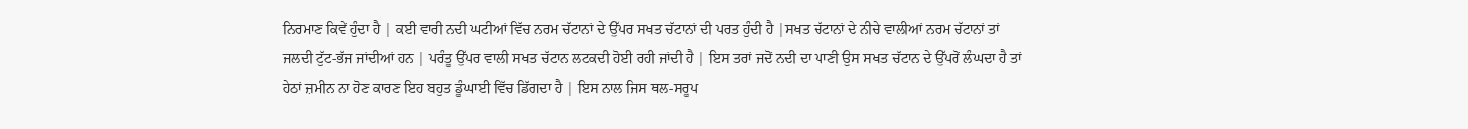ਨਿਰਮਾਣ ਕਿਵੇਂ ਹੁੰਦਾ ਹੈ | ਕਈ ਵਾਰੀ ਨਦੀ ਘਟੀਆਂ ਵਿੱਚ ਨਰਮ ਚੱਟਾਨਾਂ ਦੇ ਉੱਪਰ ਸਖਤ ਚੱਟਾਨਾਂ ਦੀ ਪਰਤ ਹੁੰਦੀ ਹੈ |ਸਖਤ ਚੱਟਾਨਾਂ ਦੇ ਨੀਚੇ ਵਾਲੀਆਂ ਨਰਮ ਚੱਟਾਨਾਂ ਤਾਂ ਜਲਦੀ ਟੁੱਟ-ਭੱਜ ਜਾਂਦੀਆਂ ਹਨ | ਪਰੰਤੂ ਉੱਪਰ ਵਾਲੀ ਸਖਤ ਚੱਟਾਨ ਲਟਕਦੀ ਹੋਈ ਰਹੀ ਜਾਂਦੀ ਹੈ | ਇਸ ਤਰਾਂ ਜਦੋਂ ਨਦੀ ਦਾ ਪਾਣੀ ਉਸ ਸਖਤ ਚੱਟਾਨ ਦੇ ਉੱਪਰੋਂ ਲੰਘਦਾ ਹੈ ਤਾਂ ਹੇਠਾਂ ਜ਼ਮੀਨ ਨਾ ਹੋਣ ਕਾਰਣ ਇਹ ਬਹੁਤ ਡੂੰਘਾਈ ਵਿੱਚ ਡਿੱਗਦਾ ਹੈ | ਇਸ ਨਾਲ ਜਿਸ ਥਲ-ਸਰੂਪ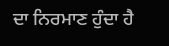ਦਾ ਨਿਰਮਾਣ ਹੁੰਦਾ ਹੈ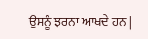ਉਸਨੂੰ ਝਰਨਾ ਆਖਦੇ ਹਨ |